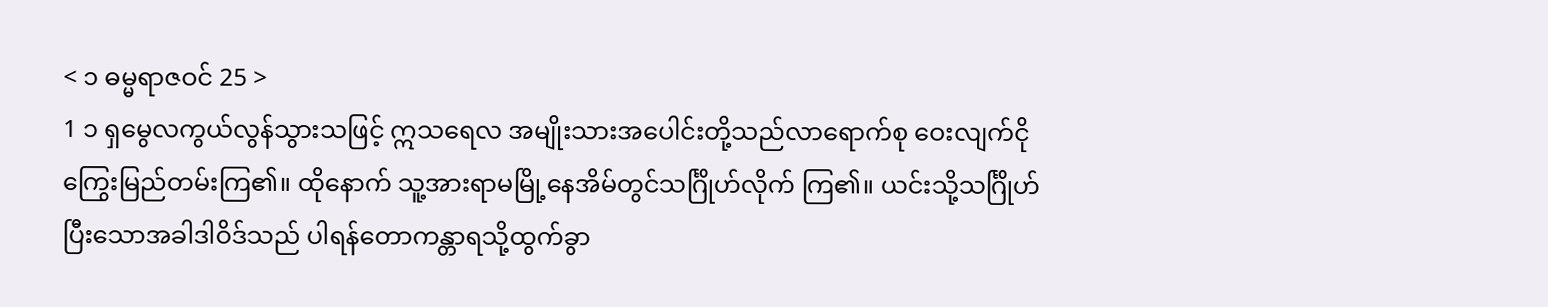< ၁ ဓမ္မရာဇဝင် 25 >
1 ၁ ရှမွေလကွယ်လွန်သွားသဖြင့် ဣသရေလ အမျိုးသားအပေါင်းတို့သည်လာရောက်စု ဝေးလျက်ငိုကြွေးမြည်တမ်းကြ၏။ ထိုနောက် သူ့အားရာမမြို့နေအိမ်တွင်သင်္ဂြိုဟ်လိုက် ကြ၏။ ယင်းသို့သင်္ဂြိုဟ်ပြီးသောအခါဒါဝိဒ်သည် ပါရန်တောကန္တာရသို့ထွက်ခွာ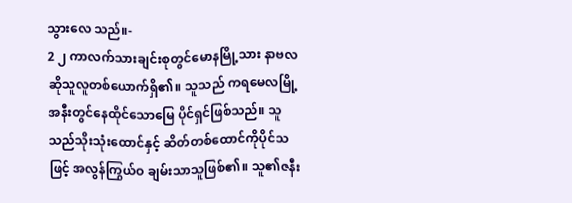သွားလေ သည်။-
2 ၂ ကာလက်သားချင်းစုတွင်မောနမြို့သား နာဗလဆိုသူလူတစ်ယောက်ရှိ၏။ သူသည် ကရမေလမြို့အနီးတွင်နေထိုင်သောမြေ ပိုင်ရှင်ဖြစ်သည်။ သူသည်သိုးသုံးထောင်နှင့် ဆိတ်တစ်ထောင်ကိုပိုင်သဖြင့် အလွန်ကြွယ်ဝ ချမ်းသာသူဖြစ်၏။ သူ၏ဇနီး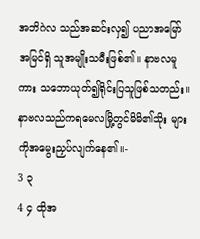အဘိဂဲလ သည်အဆင်းလှ၍ ပညာအမြော်အမြင်ရှိ သူအမျိုးသမီးဖြစ်၏။ နာဗလမူကား သဘောယုတ်၍ရိုင်းပြသူဖြစ်သတည်း။ နာဗလသည်ကရမေလမြို့တွင်မိမိ၏သိုး များကိုအမွေးညှပ်လျက်နေ၏။-
3 ၃
4 ၄ ထိုအ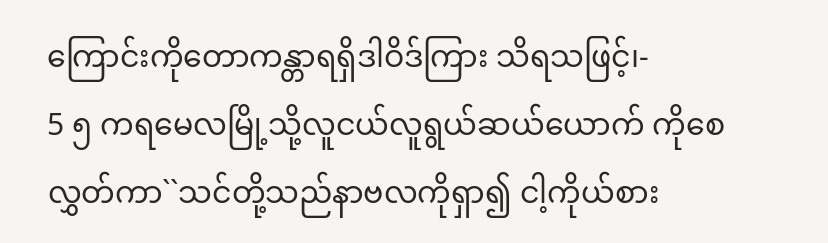ကြောင်းကိုတောကန္တာရရှိဒါဝိဒ်ကြား သိရသဖြင့်၊-
5 ၅ ကရမေလမြို့သို့လူငယ်လူရွယ်ဆယ်ယောက် ကိုစေလွှတ်ကာ``သင်တို့သည်နာဗလကိုရှာ၍ ငါ့ကိုယ်စား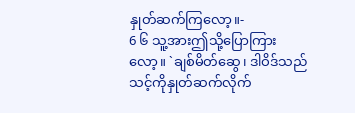နှုတ်ဆက်ကြလော့။-
6 ၆ သူ့အားဤသို့ပြောကြားလော့။ `ချစ်မိတ်ဆွေ၊ ဒါဝိဒ်သည်သင့်ကိုနှုတ်ဆက်လိုက်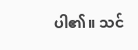ပါ၏။ သင်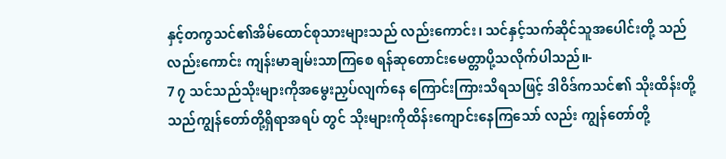နှင့်တကွသင်၏အိမ်ထောင်စုသားများသည် လည်းကောင်း၊ သင်နှင့်သက်ဆိုင်သူအပေါင်းတို့ သည်လည်းကောင်း ကျန်းမာချမ်းသာကြစေ ရန်ဆုတောင်းမေတ္တာပို့သလိုက်ပါသည်။-
7 ၇ သင်သည်သိုးများကိုအမွေးညှပ်လျက်နေ ကြောင်းကြားသိရသဖြင့် ဒါဝိဒ်ကသင်၏ သိုးထိန်းတို့သည်ကျွန်တော်တို့ရှိရာအရပ် တွင် သိုးများကိုထိန်းကျောင်းနေကြသော် လည်း ကျွန်တော်တို့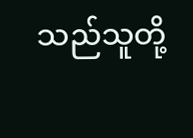သည်သူတို့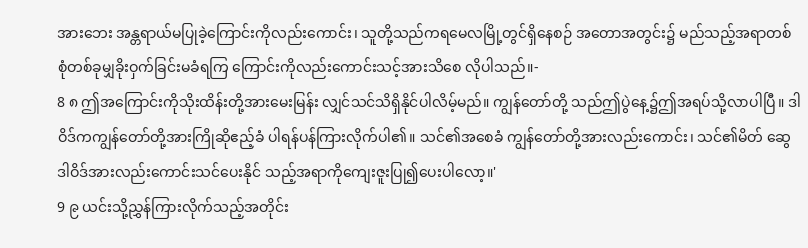အားဘေး အန္တရာယ်မပြုခဲ့ကြောင်းကိုလည်းကောင်း၊ သူတို့သည်ကရမေလမြို့တွင်ရှိနေစဉ် အတောအတွင်း၌ မည်သည့်အရာတစ် စုံတစ်ခုမျှခိုးဝှက်ခြင်းမခံရကြ ကြောင်းကိုလည်းကောင်းသင့်အားသိစေ လိုပါသည်။-
8 ၈ ဤအကြောင်းကိုသိုးထိန်းတို့အားမေးမြန်း လျှင်သင်သိရှိနိုင်ပါလိမ့်မည်။ ကျွန်တော်တို့ သည်ဤပွဲနေ့၌ဤအရပ်သို့လာပါပြီ။ ဒါဝိဒ်ကကျွန်တော်တို့အားကြိုဆိုဧည့်ခံ ပါရန်ပန်ကြားလိုက်ပါ၏။ သင်၏အစေခံ ကျွန်တော်တို့အားလည်းကောင်း၊ သင်၏မိတ် ဆွေဒါဝိဒ်အားလည်းကောင်းသင်ပေးနိုင် သည့်အရာကိုကျေးဇူးပြု၍ပေးပါလော့။'
9 ၉ ယင်းသို့ညွှန်ကြားလိုက်သည့်အတိုင်း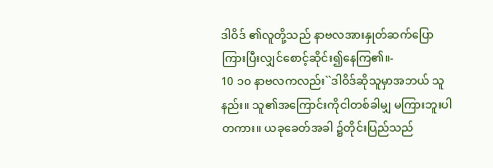ဒါဝိဒ် ၏လူတို့သည် နာဗလအားနှုတ်ဆက်ပြော ကြားပြီးလျှင်စောင့်ဆိုင်း၍နေကြ၏။-
10 ၁၀ နာဗလကလည်း``ဒါဝိဒ်ဆိုသူမှာအဘယ် သူနည်း။ သူ၏အကြောင်းကိုငါတစ်ခါမျှ မကြားဘူးပါတကား။ ယခုခေတ်အခါ ၌တိုင်းပြည်သည်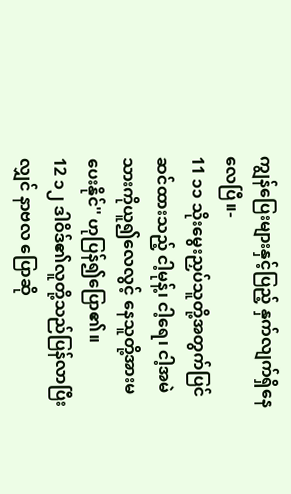ကျွန်ပြေးများနှင့်ပြည့် နှက်လျက်ရှိနေလေပြီ။-
11 ၁၁ သိုးမွေးညှပ်သူတို့အတွက်ပြင်ဆင်ထားသည့် ငါ့မုန့်၊ ငါ့ရေ၊ ငါ့အမဲသားကိုယူ၍လေလွင့် နေသူတို့အားမပေးနိုင်'' ဟုပြန်၍ပြော၏။
12 ၁၂ ဒါဝိဒ်၏လူတို့သည်ပြန်လာပြီးလျှင် နာဗလ ပြောဆို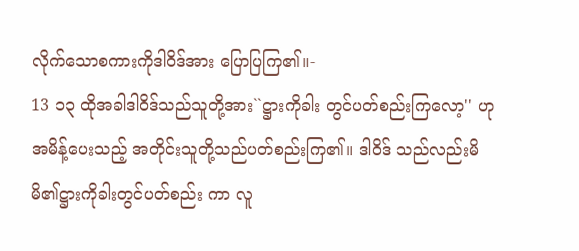လိုက်သောစကားကိုဒါဝိဒ်အား ပြောပြကြ၏။-
13 ၁၃ ထိုအခါဒါဝိဒ်သည်သူတို့အား``ဋ္ဌားကိုခါး တွင်ပတ်စည်းကြလော့'' ဟုအမိန့်ပေးသည့် အတိုင်းသူတို့သည်ပတ်စည်းကြ၏။ ဒါဝိဒ် သည်လည်းမိမိ၏ဋ္ဌားကိုခါးတွင်ပတ်စည်း ကာ လူ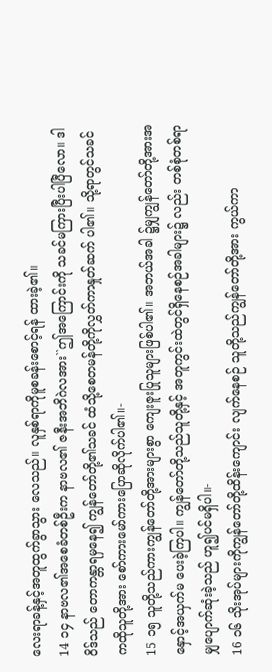လေးရာခန့်နှင့်အတူထွက်ခွာသွား လေသည်။ လူနှစ်ရာကိုမူစခန်းစောင့်ရန် ထားခဲ့၏။
14 ၁၄ နာဗလ၏အစေခံတစ်ဦးက နာဗလ၏ ဇနီးအဘိဂဲလအား``ဤအကြောင်းကို သခင်မကြားပြီးပါပြီလော။ ဒါဝိဒ်သည် တောကန္တာရမှနေ၍ ကျွန်တော်တို့၏သခင် ထံသို့စေတမန်တို့ကိုလွှတ်ကာနှုတ်ဆက် ပါ၏။ သို့ရာတွင်သခင်ကထိုသူတို့အား စော်ကားမော်ကားပြောဆိုလိုက်ပါ၏။-
15 ၁၅ သူတို့သည်ကားကျွန်တော်တို့အားများစွာ ကျေးဇူးပြုသူများဖြစ်ပါ၏။ အဘယ်အခါ ၌မျှကျွန်တော်တို့အားအနှောင့်အယှက်မ ပေးခဲ့ကြပါ။ ကျွန်တော်တို့သည်သူတို့နှင့် အတူကွင်းထဲတွင်ရှိနေစဉ်အခါများ၌ လည်း တစ်စုံတစ်ရာမျှပျောက်ဆုံးခဲ့သည် ဟူ၍ပင်မရှိပါ။-
16 ၁၆ သိုးအုပ်များကိုကျွန်တော်တို့ထိန်းကျောင်း လျက်နေစဉ် သူတို့သည်ကျွန်တော်တို့အား ကွယ်ကာ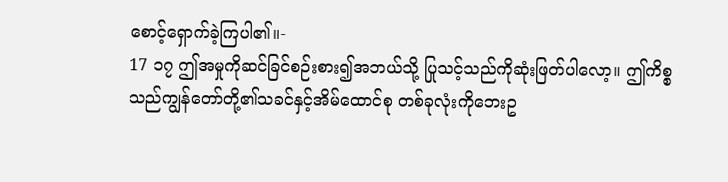စောင့်ရှောက်ခဲ့ကြပါ၏။-
17 ၁၇ ဤအမှုကိုဆင်ခြင်စဉ်းစား၍အဘယ်သို့ ပြုသင့်သည်ကိုဆုံးဖြတ်ပါလော့။ ဤကိစ္စ သည်ကျွန်တော်တို့၏သခင်နှင့်အိမ်ထောင်စု တစ်ခုလုံးကိုဘေးဥ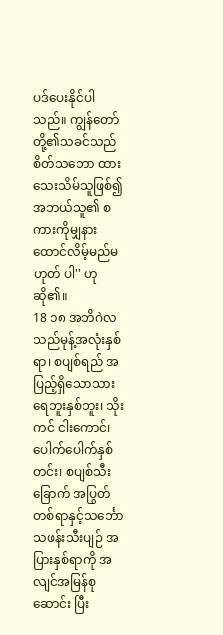ပဒ်ပေးနိုင်ပါသည်။ ကျွန်တော်တို့၏သခင်သည်စိတ်သဘော ထားသေးသိမ်သူဖြစ်၍ အဘယ်သူ၏ စကားကိုမျှနားထောင်လိမ့်မည်မဟုတ် ပါ'' ဟုဆို၏။
18 ၁၈ အဘိဂဲလသည်မုန့်အလုံးနှစ်ရာ၊ စပျစ်ရည် အပြည့်ရှိသောသားရေဘူးနှစ်ဘူး၊ သိုးကင် ငါးကောင်၊ ပေါက်ပေါက်နှစ်တင်း၊ စပျစ်သီးခြောက် အပြွတ်တစ်ရာနှင့်သင်္ဘောသဖန်းသီးပျဉ် အပြားနှစ်ရာကို အလျင်အမြန်စုဆောင်း ပြီး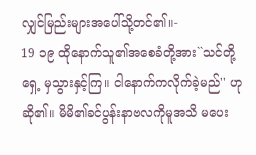လျှင်မြည်းများအပေါ်သို့တင်၏။-
19 ၁၉ ထိုနောက်သူ၏အစေခံတို့အား``သင်တို့ရှေ့ မှသွားနှင့်ကြ။ ငါနောက်ကလိုက်ခဲ့မည်'' ဟု ဆို၏။ မိမိ၏ခင်ပွန်းနာဗလကိုမူအသိ မပေး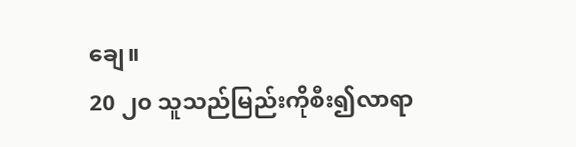ချေ။
20 ၂၀ သူသည်မြည်းကိုစီး၍လာရာ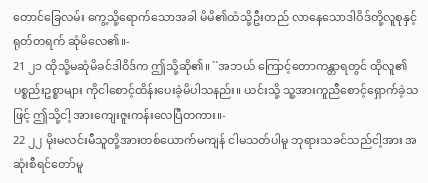တောင်ခြေလမ်း ကွေ့သို့ရောက်သောအခါ မိမိ၏ထံသို့ဦးတည် လာနေသောဒါဝိဒ်တို့လူစုနှင့်ရုတ်တရက် ဆုံမိလေ၏။-
21 ၂၁ ထိုသို့မဆုံမိခင်ဒါဝိဒ်က ဤသို့ဆို၏။ ``အဘယ် ကြောင့်တောကန္တာရတွင် ထိုလူ၏ပစ္စည်းဥစ္စာများ ကိုငါစောင့်ထိန်းပေးခဲ့မိပါသနည်း။ ယင်းသို့ သူ့အားကူညီစောင့်ရှောက်ခဲ့သဖြင့် ဤသို့ငါ့ အားကျေးဇူးကန်းလေပြီတကား။-
22 ၂၂ မိုးမလင်းမီသူတို့အားတစ်ယောက်မကျန် ငါမသတ်ပါမူ ဘုရားသခင်သည်ငါ့အား အဆုံးစီရင်တော်မူ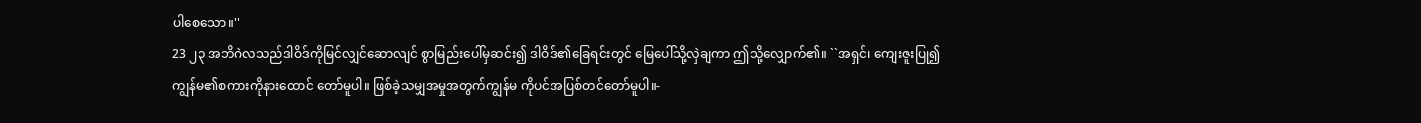ပါစေသော။''
23 ၂၃ အဘိဂဲလသည်ဒါဝိဒ်ကိုမြင်လျှင်ဆောလျင် စွာမြည်းပေါ်မှဆင်း၍ ဒါဝိဒ်၏ခြေရင်းတွင် မြေပေါ်သို့လှဲချကာ ဤသို့လျှောက်၏။ ``အရှင်၊ ကျေးဇူးပြု၍ကျွန်မ၏စကားကိုနားထောင် တော်မူပါ။ ဖြစ်ခဲ့သမျှအမှုအတွက်ကျွန်မ ကိုပင်အပြစ်တင်တော်မူပါ။-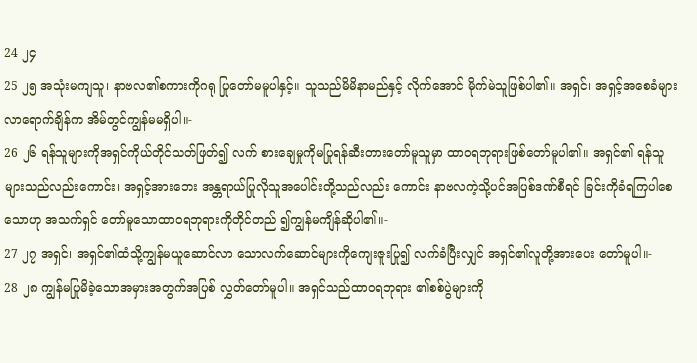24 ၂၄
25 ၂၅ အသုံးမကျသူ၊ နာဗလ၏စကားကိုဂရု ပြုတော်မမူပါနှင့်။ သူသည်မိမိနာမည်နှင့် လိုက်အောင် မိုက်မဲသူဖြစ်ပါ၏။ အရှင်၊ အရှင့်အစေခံများလာရောက်ချိန်က အိမ်တွင်ကျွန်မမရှိပါ။-
26 ၂၆ ရန်သူများကိုအရှင်ကိုယ်တိုင်သတ်ဖြတ်၍ လက် စားချေမှုကိုမပြုရန်ဆီးတားတော်မူသူမှာ ထာဝရဘုရားဖြစ်တော်မူပါ၏။ အရှင်၏ ရန်သူများသည်လည်းကောင်း၊ အရှင့်အားဘေး အန္တရာယ်ပြုလိုသူအပေါင်းတို့သည်လည်း ကောင်း နာဗလကဲ့သို့ပင်အပြစ်ဒဏ်စီရင် ခြင်းကိုခံရကြပါစေသောဟု အသက်ရှင် တော်မူသောထာဝရဘုရားကိုတိုင်တည် ၍ကျွန်မကျိန်ဆိုပါ၏။-
27 ၂၇ အရှင်၊ အရှင်၏ထံသို့ကျွန်မယူဆောင်လာ သောလက်ဆောင်များကိုကျေးဇူးပြု၍ လက်ခံပြီးလျှင် အရှင်၏လူတို့အားပေး တော်မူပါ။-
28 ၂၈ ကျွန်မပြုမိခဲ့သောအမှားအတွက်အပြစ် လွှတ်တော်မူပါ။ အရှင်သည်ထာဝရဘုရား ၏စစ်ပွဲများကို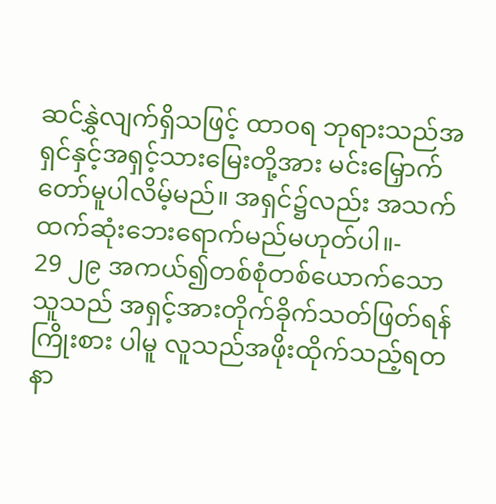ဆင်နွှဲလျက်ရှိသဖြင့် ထာဝရ ဘုရားသည်အရှင်နှင့်အရှင့်သားမြေးတို့အား မင်းမြှောက်တော်မူပါလိမ့်မည်။ အရှင်၌လည်း အသက်ထက်ဆုံးဘေးရောက်မည်မဟုတ်ပါ။-
29 ၂၉ အကယ်၍တစ်စုံတစ်ယောက်သောသူသည် အရှင့်အားတိုက်ခိုက်သတ်ဖြတ်ရန်ကြိုးစား ပါမူ လူသည်အဖိုးထိုက်သည့်ရတနာ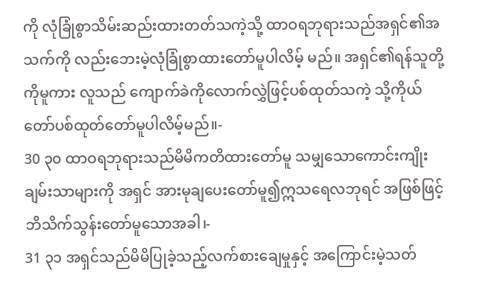ကို လုံခြုံစွာသိမ်းဆည်းထားတတ်သကဲ့သို့ ထာဝရဘုရားသည်အရှင်၏အသက်ကို လည်းဘေးမဲ့လုံခြုံစွာထားတော်မူပါလိမ့် မည်။ အရှင်၏ရန်သူတို့ကိုမူကား လူသည် ကျောက်ခဲကိုလောက်လွှဲဖြင့်ပစ်ထုတ်သကဲ့ သို့ကိုယ်တော်ပစ်ထုတ်တော်မူပါလိမ့်မည်။-
30 ၃၀ ထာဝရဘုရားသည်မိမိကတိထားတော်မူ သမျှသောကောင်းကျိုးချမ်းသာများကို အရှင် အားမုချပေးတော်မူ၍ဣသရေလဘုရင် အဖြစ်ဖြင့်ဘိသိက်သွန်းတော်မူသောအခါ၊-
31 ၃၁ အရှင်သည်မိမိပြုခဲ့သည့်လက်စားချေမှုနှင့် အကြောင်းမဲ့သတ်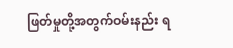ဖြတ်မှုတို့အတွက်ဝမ်းနည်း ရ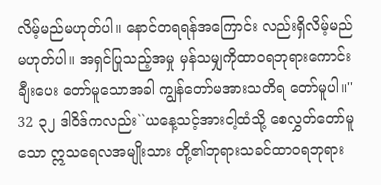လိမ့်မည်မဟုတ်ပါ။ နောင်တရရန်အကြောင်း လည်းရှိလိမ့်မည်မဟုတ်ပါ။ အရှင်ပြုသည့်အမှု မှန်သမျှကိုထာဝရဘုရားကောင်းချီးပေး တော်မူသောအခါ ကျွန်တော်မအားသတိရ တော်မူပါ။''
32 ၃၂ ဒါဝိဒ်ကလည်း``ယနေ့သင့်အားငါ့ထံသို့ စေလွှတ်တော်မူသော ဣသရေလအမျိုးသား တို့၏ဘုရားသခင်ထာဝရဘုရား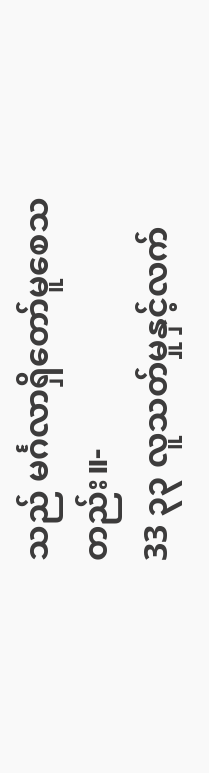သည် မင်္ဂလာရှိတော်မူစေသတည်း။-
33 ၃၃ လူသတ်မှုနှင့်လက်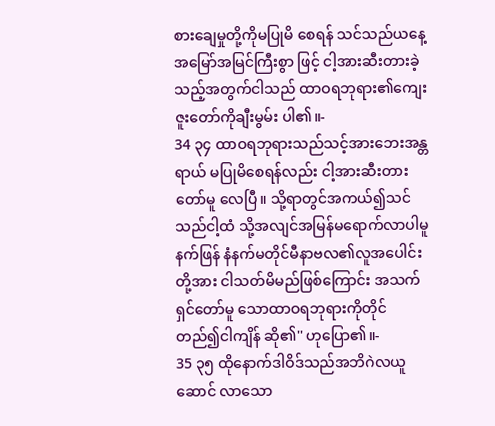စားချေမှုတို့ကိုမပြုမိ စေရန် သင်သည်ယနေ့အမြော်အမြင်ကြီးစွာ ဖြင့် ငါ့အားဆီးတားခဲ့သည့်အတွက်ငါသည် ထာဝရဘုရား၏ကျေးဇူးတော်ကိုချီးမွမ်း ပါ၏။-
34 ၃၄ ထာဝရဘုရားသည်သင့်အားဘေးအန္တရာယ် မပြုမိစေရန်လည်း ငါ့အားဆီးတားတော်မူ လေပြီ။ သို့ရာတွင်အကယ်၍သင်သည်ငါ့ထံ သို့အလျင်အမြန်မရောက်လာပါမူ နက်ဖြန် နံနက်မတိုင်မီနာဗလ၏လူအပေါင်းတို့အား ငါသတ်မိမည်ဖြစ်ကြောင်း အသက်ရှင်တော်မူ သောထာဝရဘုရားကိုတိုင်တည်၍ငါကျိန် ဆို၏'' ဟုပြော၏။-
35 ၃၅ ထိုနောက်ဒါဝိဒ်သည်အဘိဂဲလယူဆောင် လာသော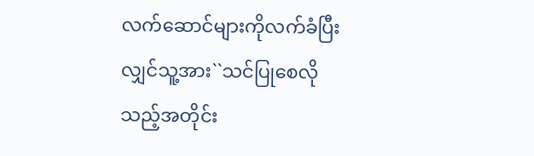လက်ဆောင်များကိုလက်ခံပြီး လျှင်သူ့အား``သင်ပြုစေလိုသည့်အတိုင်း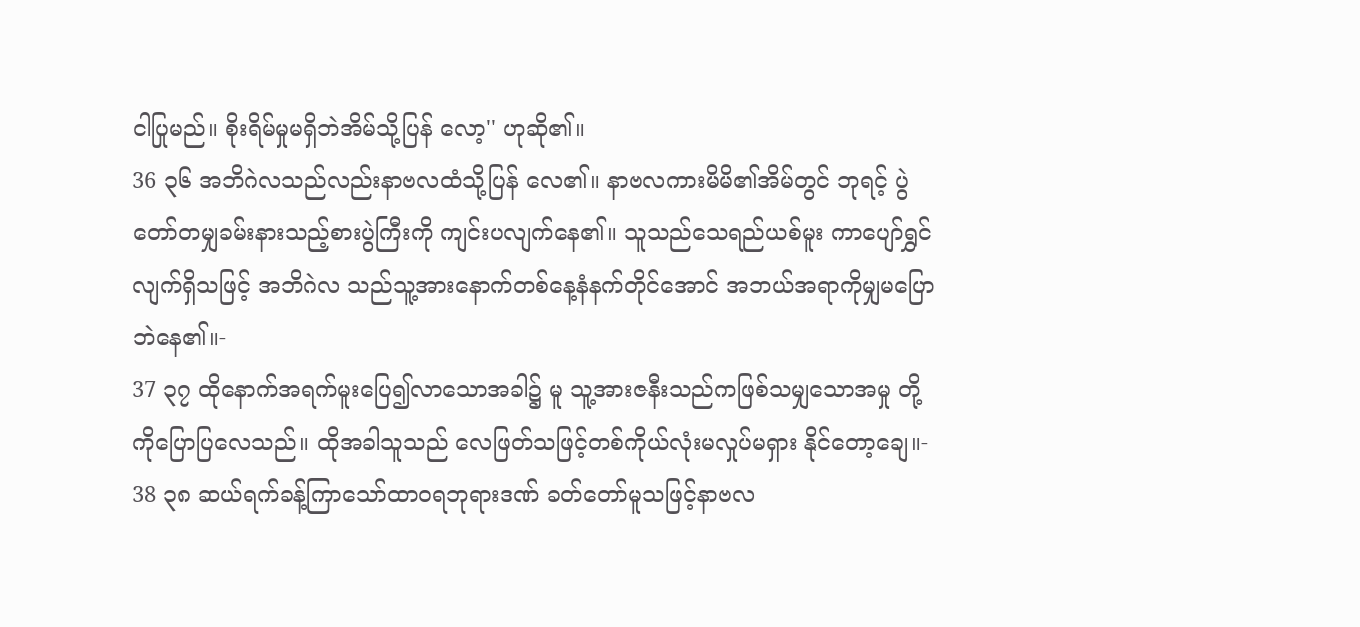ငါပြုမည်။ စိုးရိမ်မှုမရှိဘဲအိမ်သို့ပြန် လော့'' ဟုဆို၏။
36 ၃၆ အဘိဂဲလသည်လည်းနာဗလထံသို့ပြန် လေ၏။ နာဗလကားမိမိ၏အိမ်တွင် ဘုရင့် ပွဲတော်တမျှခမ်းနားသည့်စားပွဲကြီးကို ကျင်းပလျက်နေ၏။ သူသည်သေရည်ယစ်မူး ကာပျော်ရွှင်လျက်ရှိသဖြင့် အဘိဂဲလ သည်သူ့အားနောက်တစ်နေ့နံနက်တိုင်အောင် အဘယ်အရာကိုမျှမပြောဘဲနေ၏။-
37 ၃၇ ထိုနောက်အရက်မူးပြေ၍လာသောအခါ၌ မူ သူ့အားဇနီးသည်ကဖြစ်သမျှသောအမှု တို့ကိုပြောပြလေသည်။ ထိုအခါသူသည် လေဖြတ်သဖြင့်တစ်ကိုယ်လုံးမလှုပ်မရှား နိုင်တော့ချေ။-
38 ၃၈ ဆယ်ရက်ခန့်ကြာသော်ထာဝရဘုရားဒဏ် ခတ်တော်မူသဖြင့်နာဗလ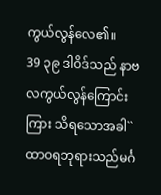ကွယ်လွန်လေ၏။
39 ၃၉ ဒါဝိဒ်သည် နာဗလကွယ်လွန်ကြောင်းကြား သိရသောအခါ``ထာဝရဘုရားသည်မင်္ဂ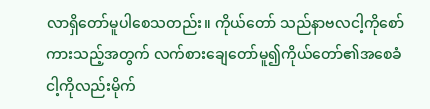လာရှိတော်မူပါစေသတည်း။ ကိုယ်တော် သည်နာဗလငါ့ကိုစော်ကားသည့်အတွက် လက်စားချေတော်မူ၍ကိုယ်တော်၏အစေခံ ငါ့ကိုလည်းမိုက်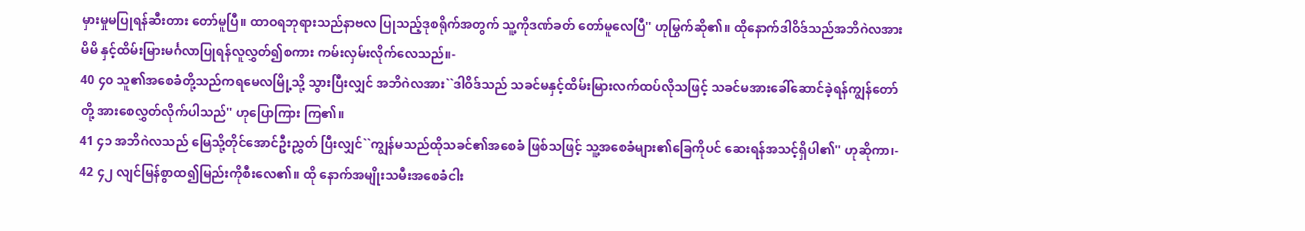မှားမှုမပြုရန်ဆီးတား တော်မူပြီ။ ထာဝရဘုရားသည်နာဗလ ပြုသည့်ဒုစရိုက်အတွက် သူ့ကိုဒဏ်ခတ် တော်မူလေပြီ'' ဟုမြွက်ဆို၏။ ထိုနောက်ဒါဝိဒ်သည်အဘိဂဲလအား မိမိ နှင့်ထိမ်းမြားမင်္ဂလာပြုရန်လူလွှတ်၍စကား ကမ်းလှမ်းလိုက်လေသည်။-
40 ၄၀ သူ၏အစေခံတို့သည်ကရမေလမြို့သို့ သွားပြီးလျှင် အဘိဂဲလအား``ဒါဝိဒ်သည် သခင်မနှင့်ထိမ်းမြားလက်ထပ်လိုသဖြင့် သခင်မအားခေါ်ဆောင်ခဲ့ရန်ကျွန်တော်တို့ အားစေလွှတ်လိုက်ပါသည်'' ဟုပြောကြား ကြ၏။
41 ၄၁ အဘိဂဲလသည် မြေသို့တိုင်အောင်ဦးညွှတ် ပြီးလျှင်``ကျွန်မသည်ထိုသခင်၏အစေခံ ဖြစ်သဖြင့် သူ့အစေခံများ၏ခြေကိုပင် ဆေးရန်အသင့်ရှိပါ၏'' ဟုဆိုကာ၊-
42 ၄၂ လျင်မြန်စွာထ၍မြည်းကိုစီးလေ၏။ ထို နောက်အမျိုးသမီးအစေခံငါး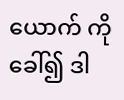ယောက် ကိုခေါ်၍ ဒါ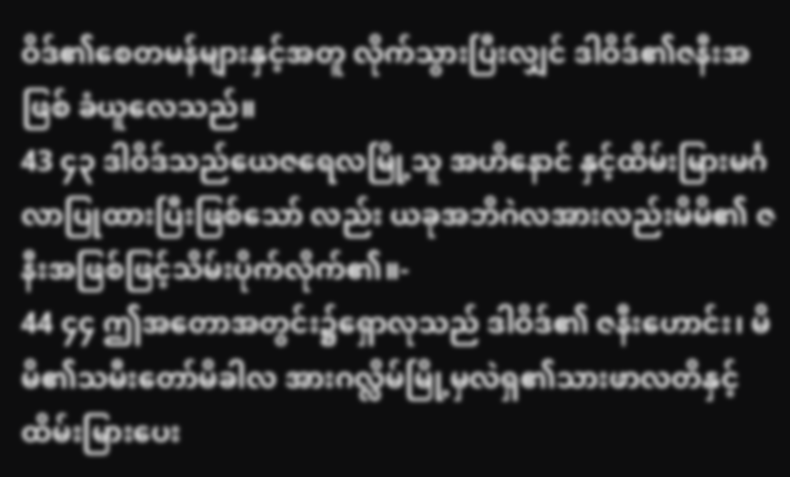ဝိဒ်၏စေတမန်များနှင့်အတူ လိုက်သွားပြီးလျှင် ဒါဝိဒ်၏ဇနီးအဖြစ် ခံယူလေသည်။
43 ၄၃ ဒါဝိဒ်သည်ယေဇရေလမြို့သူ အဟိနောင် နှင့်ထိမ်းမြားမင်္ဂလာပြုထားပြီးဖြစ်သော် လည်း ယခုအဘိဂဲလအားလည်းမိမိ၏ ဇနီးအဖြစ်ဖြင့်သိမ်းပိုက်လိုက်၏။-
44 ၄၄ ဤအတောအတွင်း၌ရှောလုသည် ဒါဝိဒ်၏ ဇနီးဟောင်း၊ မိမိ၏သမီးတော်မိခါလ အားဂလ္လိမ်မြို့မှလဲရှ၏သားဖာလတိနှင့် ထိမ်းမြားပေး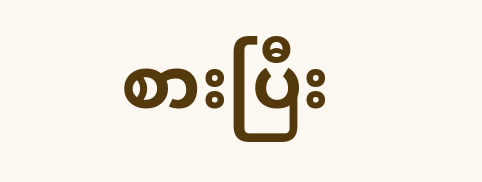စားပြီး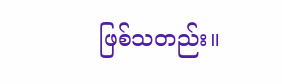ဖြစ်သတည်း။